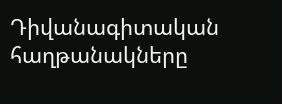Դիվանագիտական հաղթանակները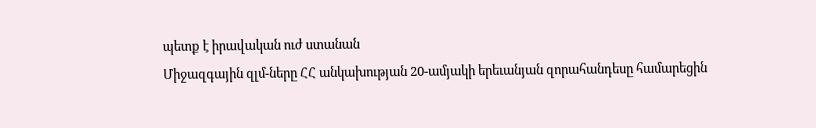պետք է իրավական ուժ ստանան
Միջազգային զլմ-ները ՀՀ անկախության 20-ամյակի երեւանյան զորահանդեսը համարեցին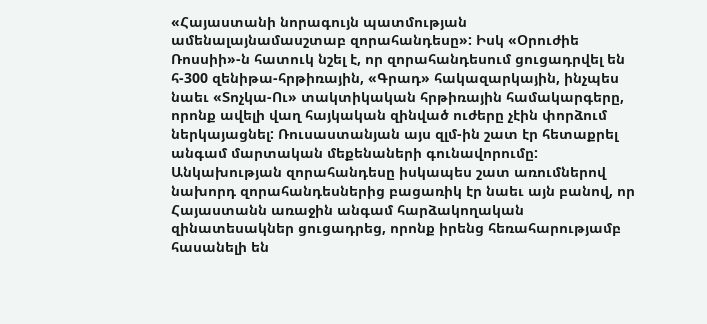«Հայաստանի նորագույն պատմության ամենալայնամասշտաբ զորահանդեսը»: Իսկ «Օրուժիե Ռոսսիի»-ն հատուկ նշել է, որ զորահանդեսում ցուցադրվել են հ-300 զենիթա-հրթիռային, «Գրադ» հակազարկային, ինչպես նաեւ «Տոչկա-Ու» տակտիկական հրթիռային համակարգերը, որոնք ավելի վաղ հայկական զինված ուժերը չէին փորձում ներկայացնել: Ռուսաստանյան այս զլմ-ին շատ էր հետաքրել անգամ մարտական մեքենաների գունավորումը: Անկախության զորահանդեսը իսկապես շատ առումներով նախորդ զորահանդեսներից բացառիկ էր նաեւ այն բանով, որ Հայաստանն առաջին անգամ հարձակողական զինատեսակներ ցուցադրեց, որոնք իրենց հեռահարությամբ հասանելի են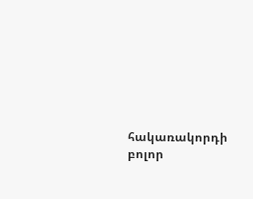հակառակորդի բոլոր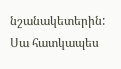նշանակետերին: Սա հատկապես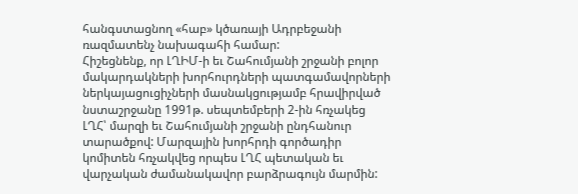հանգստացնող «հաբ» կծառայի Ադրբեջանի ռազմատենչ նախագահի համար:
Հիշեցնենք, որ ԼՂԻՄ-ի եւ Շահումյանի շրջանի բոլոր մակարդակների խորհուրդների պատգամավորների ներկայացուցիչների մասնակցությամբ հրավիրված նստաշրջանը 1991թ. սեպտեմբերի 2-ին հռչակեց ԼՂՀ՝ մարզի եւ Շահումյանի շրջանի ընդհանուր տարածքով: Մարզային խորհրդի գործադիր կոմիտեն հռչակվեց որպես ԼՂՀ պետական եւ վարչական ժամանակավոր բարձրագույն մարմին: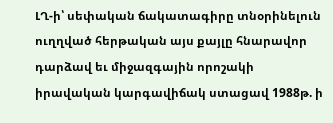ԼՂ-ի՝ սեփական ճակատագիրը տնօրինելուն ուղղված հերթական այս քայլը հնարավոր դարձավ եւ միջազգային որոշակի իրավական կարգավիճակ ստացավ 1988թ. ի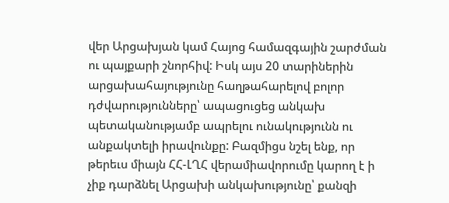վեր Արցախյան կամ Հայոց համազգային շարժման ու պայքարի շնորհիվ: Իսկ այս 20 տարիներին արցախահայությունը հաղթահարելով բոլոր դժվարությունները՝ ապացուցեց անկախ պետականությամբ ապրելու ունակությունն ու անքակտելի իրավունքը: Բազմիցս նշել ենք, որ թերեւս միայն ՀՀ-ԼՂՀ վերամիավորումը կարող է ի չիք դարձնել Արցախի անկախությունը՝ քանզի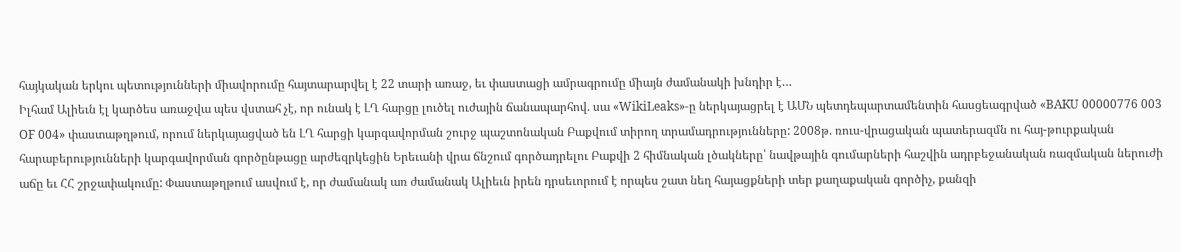հայկական երկու պետությունների միավորումը հայտարարվել է 22 տարի առաջ, եւ փաստացի ամրագրումը միայն ժամանակի խնդիր է…
Իլհամ Ալիեւն էլ կարծես առաջվա պես վստահ չէ, որ ունակ է ԼՂ հարցը լուծել ուժային ճանապարհով. սա «WikiLeaks»-ը ներկայացրել է ԱՄՆ պետդեպարտամենտին հասցեագրված «BAKU 00000776 003 OF 004» փաստաթղթում, որում ներկայացված են ԼՂ հարցի կարգավորման շուրջ պաշտոնական Բաքվում տիրող տրամադրությունները: 2008թ. ռուս-վրացական պատերազմն ու հայ-թուրքական հարաբերությունների կարգավորման գործընթացը արժեզրկեցին Երեւանի վրա ճնշում գործադրելու Բաքվի 2 հիմնական լծակները՝ նավթային գումարների հաշվին ադրբեջանական ռազմական ներուժի աճը եւ ՀՀ շրջափակումը: Փաստաթղթում ասվում է, որ ժամանակ առ ժամանակ Ալիեւն իրեն դրսեւորում է որպես շատ նեղ հայացքների տեր քաղաքական գործիչ, քանզի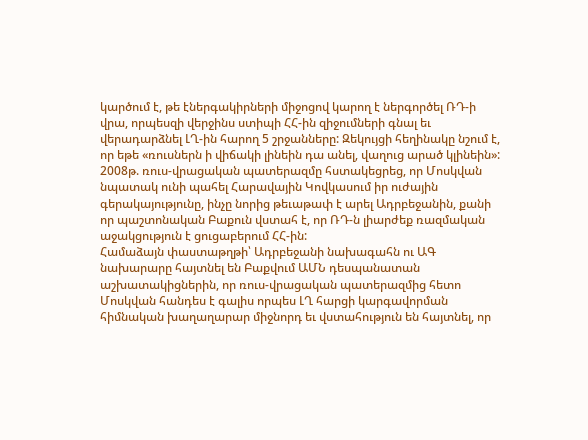կարծում է, թե էներգակիրների միջոցով կարող է ներգործել ՌԴ-ի վրա, որպեսզի վերջինս ստիպի ՀՀ-ին զիջումների գնալ եւ վերադարձնել ԼՂ-ին հարող 5 շրջանները: Զեկույցի հեղինակը նշում է, որ եթե «ռուսներն ի վիճակի լինեին դա անել, վաղուց արած կլինեին»: 2008թ. ռուս-վրացական պատերազմը հստակեցրեց, որ Մոսկվան նպատակ ունի պահել Հարավային Կովկասում իր ուժային գերակայությունը, ինչը նորից թեւաթափ է արել Ադրբեջանին, քանի որ պաշտոնական Բաքուն վստահ է, որ ՌԴ-ն լիարժեք ռազմական աջակցություն է ցուցաբերում ՀՀ-ին:
Համաձայն փաստաթղթի՝ Ադրբեջանի նախագահն ու ԱԳ նախարարը հայտնել են Բաքվում ԱՄՆ դեսպանատան աշխատակիցներին, որ ռուս-վրացական պատերազմից հետո Մոսկվան հանդես է գալիս որպես ԼՂ հարցի կարգավորման հիմնական խաղաղարար միջնորդ եւ վստահություն են հայտնել, որ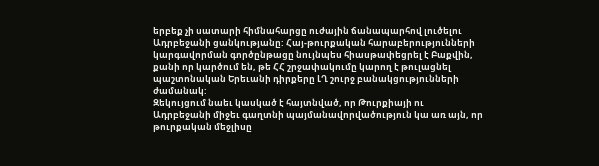երբեք չի սատարի հիմնահարցը ուժային ճանապարհով լուծելու Ադրբեջանի ցանկությանը: Հայ-թուրքական հարաբերությունների կարգավորման գործընթացը նույնպես հիասթափեցրել է Բաքվին, քանի որ կարծում են, թե ՀՀ շրջափակումը կարող է թուլացնել պաշտոնական Երեւանի դիրքերը ԼՂ շուրջ բանակցությունների ժամանակ:
Զեկույցում նաեւ կասկած է հայտնված, որ Թուրքիայի ու Ադրբեջանի միջեւ գաղտնի պայմանավորվածություն կա առ այն, որ թուրքական մեջլիսը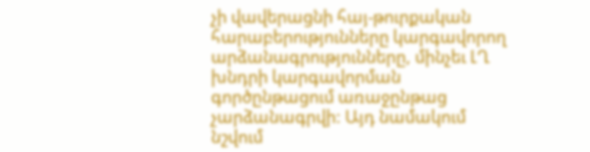չի վավերացնի հայ-թուրքական հարաբերությունները կարգավորող արձանագրությունները, մինչեւ ԼՂ խնդրի կարգավորման գործընթացում առաջընթաց չարձանագրվի: Այդ նամակում նշվում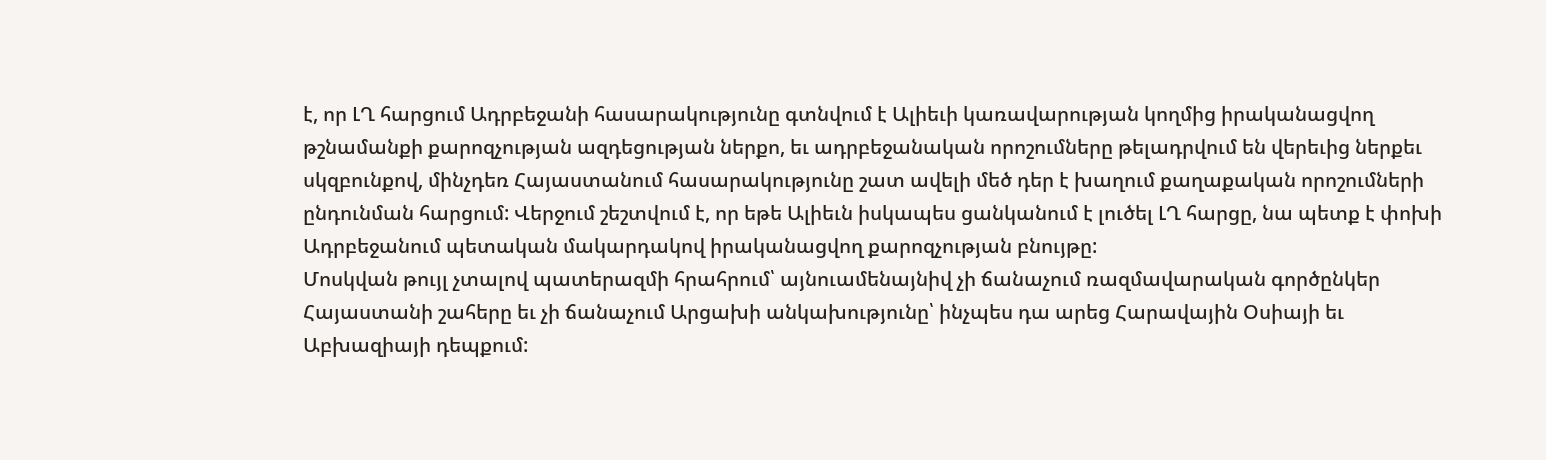է, որ ԼՂ հարցում Ադրբեջանի հասարակությունը գտնվում է Ալիեւի կառավարության կողմից իրականացվող թշնամանքի քարոզչության ազդեցության ներքո, եւ ադրբեջանական որոշումները թելադրվում են վերեւից ներքեւ սկզբունքով, մինչդեռ Հայաստանում հասարակությունը շատ ավելի մեծ դեր է խաղում քաղաքական որոշումների ընդունման հարցում: Վերջում շեշտվում է, որ եթե Ալիեւն իսկապես ցանկանում է լուծել ԼՂ հարցը, նա պետք է փոխի Ադրբեջանում պետական մակարդակով իրականացվող քարոզչության բնույթը:
Մոսկվան թույլ չտալով պատերազմի հրահրում՝ այնուամենայնիվ չի ճանաչում ռազմավարական գործընկեր Հայաստանի շահերը եւ չի ճանաչում Արցախի անկախությունը՝ ինչպես դա արեց Հարավային Օսիայի եւ Աբխազիայի դեպքում: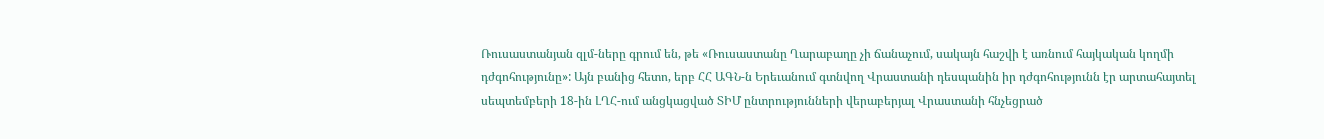Ռուսաստանյան զլմ-ները գրում են, թե «Ռուսաստանը Ղարաբաղը չի ճանաչում, սակայն հաշվի է առնում հայկական կողմի դժգոհությունը»: Այն բանից հետո, երբ ՀՀ ԱԳՆ-ն Երեւանում գտնվող Վրաստանի դեսպանին իր դժգոհությունն էր արտահայտել սեպտեմբերի 18-ին ԼՂՀ-ում անցկացված ՏԻՄ ընտրությունների վերաբերյալ Վրաստանի հնչեցրած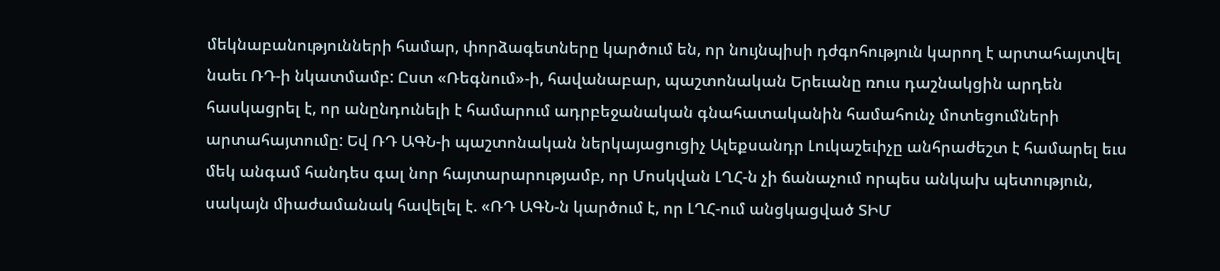մեկնաբանությունների համար, փորձագետները կարծում են, որ նույնպիսի դժգոհություն կարող է արտահայտվել նաեւ ՌԴ-ի նկատմամբ: Ըստ «Ռեգնում»-ի, հավանաբար, պաշտոնական Երեւանը ռուս դաշնակցին արդեն հասկացրել է, որ անընդունելի է համարում ադրբեջանական գնահատականին համահունչ մոտեցումների արտահայտումը: Եվ ՌԴ ԱԳՆ-ի պաշտոնական ներկայացուցիչ Ալեքսանդր Լուկաշեւիչը անհրաժեշտ է համարել եւս մեկ անգամ հանդես գալ նոր հայտարարությամբ, որ Մոսկվան ԼՂՀ-ն չի ճանաչում որպես անկախ պետություն, սակայն միաժամանակ հավելել է. «ՌԴ ԱԳՆ-ն կարծում է, որ ԼՂՀ-ում անցկացված ՏԻՄ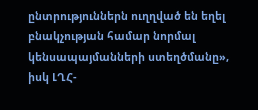ընտրություններն ուղղված են եղել բնակչության համար նորմալ կենսապայմանների ստեղծմանը», իսկ ԼՂՀ-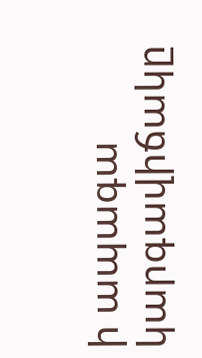ի ապագա կարգավիճակը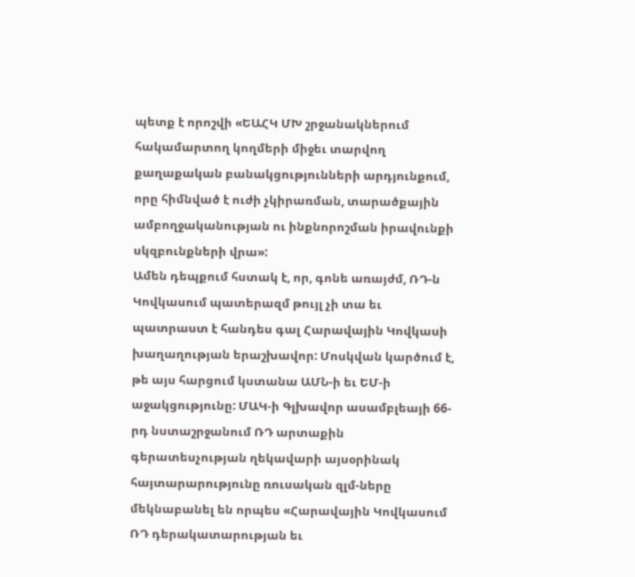պետք է որոշվի «ԵԱՀԿ ՄԽ շրջանակներում հակամարտող կողմերի միջեւ տարվող քաղաքական բանակցությունների արդյունքում, որը հիմնված է ուժի չկիրառման, տարածքային ամբողջականության ու ինքնորոշման իրավունքի սկզբունքների վրա»:
Ամեն դեպքում հստակ է, որ, գոնե առայժմ, ՌԴ-ն Կովկասում պատերազմ թույլ չի տա եւ պատրաստ է հանդես գալ Հարավային Կովկասի խաղաղության երաշխավոր: Մոսկվան կարծում է, թե այս հարցում կստանա ԱՄՆ-ի եւ ԵՄ-ի աջակցությունը: ՄԱԿ-ի Գլխավոր ասամբլեայի 66-րդ նստաշրջանում ՌԴ արտաքին գերատեսչության ղեկավարի այսօրինակ հայտարարությունը ռուսական զլմ-ները մեկնաբանել են որպես «Հարավային Կովկասում ՌԴ դերակատարության եւ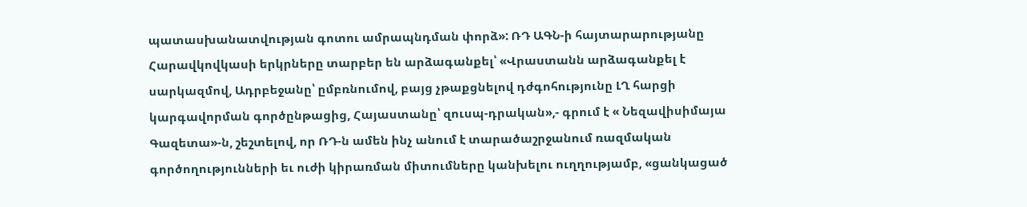պատասխանատվության գոտու ամրապնդման փորձ»: ՌԴ ԱԳՆ-ի հայտարարությանը Հարավկովկասի երկրները տարբեր են արձագանքել՝ «Վրաստանն արձագանքել է սարկազմով, Ադրբեջանը՝ ըմբռնումով, բայց չթաքցնելով դժգոհությունը ԼՂ հարցի կարգավորման գործընթացից, Հայաստանը՝ զուսպ-դրական»,- գրում է « Նեզավիսիմայա Գազետա»-ն, շեշտելով, որ ՌԴ-ն ամեն ինչ անում է տարածաշրջանում ռազմական գործողությունների եւ ուժի կիրառման միտումները կանխելու ուղղությամբ, «ցանկացած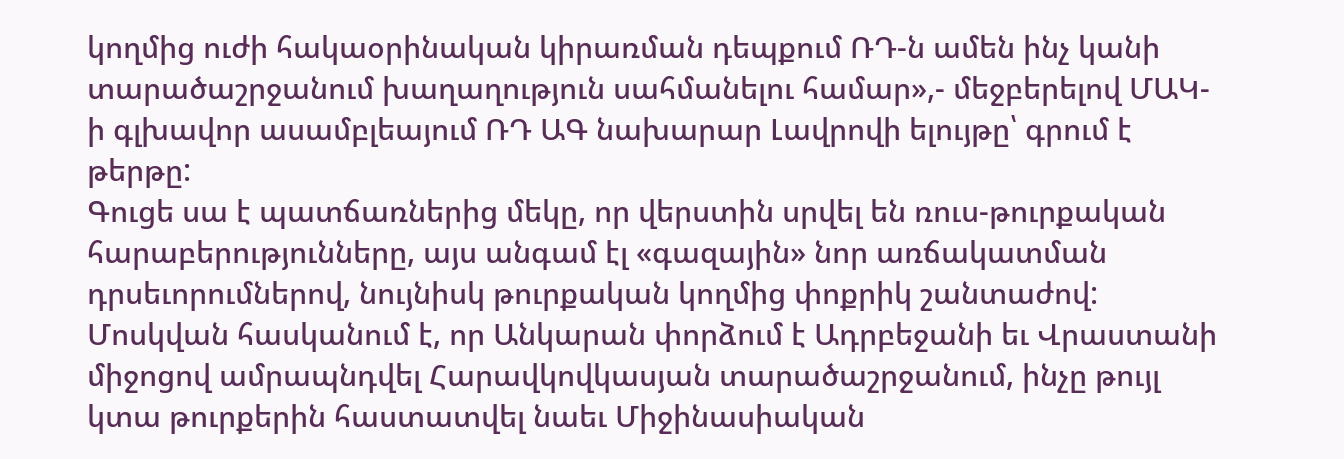կողմից ուժի հակաօրինական կիրառման դեպքում ՌԴ-ն ամեն ինչ կանի տարածաշրջանում խաղաղություն սահմանելու համար»,- մեջբերելով ՄԱԿ-ի գլխավոր ասամբլեայում ՌԴ ԱԳ նախարար Լավրովի ելույթը՝ գրում է թերթը:
Գուցե սա է պատճառներից մեկը, որ վերստին սրվել են ռուս-թուրքական հարաբերությունները, այս անգամ էլ «գազային» նոր առճակատման դրսեւորումներով, նույնիսկ թուրքական կողմից փոքրիկ շանտաժով: Մոսկվան հասկանում է, որ Անկարան փորձում է Ադրբեջանի եւ Վրաստանի միջոցով ամրապնդվել Հարավկովկասյան տարածաշրջանում, ինչը թույլ կտա թուրքերին հաստատվել նաեւ Միջինասիական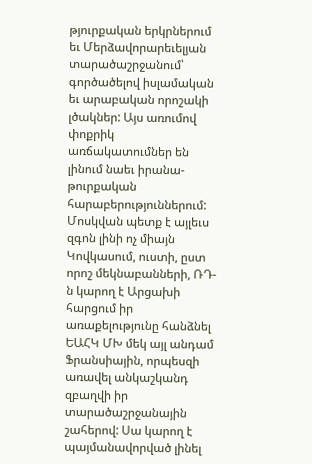թյուրքական երկրներում եւ Մերձավորարեւելյան տարածաշրջանում՝ գործածելով իսլամական եւ արաբական որոշակի լծակներ: Այս առումով փոքրիկ առճակատումներ են լինում նաեւ իրանա-թուրքական հարաբերություններում:
Մոսկվան պետք է այլեւս զգոն լինի ոչ միայն Կովկասում, ուստի, ըստ որոշ մեկնաբանների, ՌԴ-ն կարող է Արցախի հարցում իր առաքելությունը հանձնել ԵԱՀԿ ՄԽ մեկ այլ անդամ Ֆրանսիային, որպեսզի առավել անկաշկանդ զբաղվի իր տարածաշրջանային շահերով: Սա կարող է պայմանավորված լինել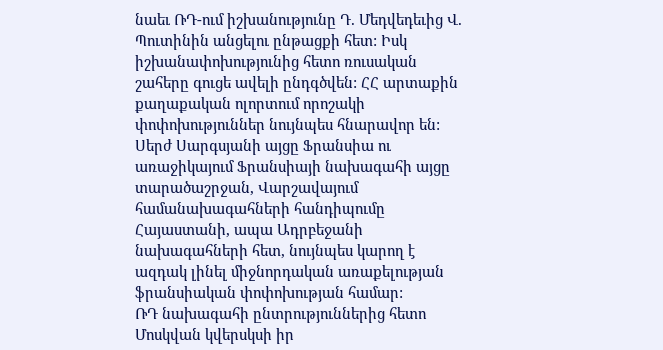նաեւ ՌԴ-ում իշխանությունը Դ. Մեդվեդեւից Վ. Պուտինին անցելու ընթացքի հետ: Իսկ իշխանափոխությունից հետո ռուսական շահերը գուցե ավելի ընդգծվեն: ՀՀ արտաքին քաղաքական ոլորտում որոշակի փոփոխություններ նույնպես հնարավոր են: Սերժ Սարգսյանի այցը Ֆրանսիա ու առաջիկայում Ֆրանսիայի նախագահի այցը տարածաշրջան, Վարշավայում համանախագահների հանդիպումը Հայաստանի, ապա Ադրբեջանի նախագահների հետ, նույնպես կարող է ազդակ լինել միջնորդական առաքելության ֆրանսիական փոփոխության համար:
ՌԴ նախագահի ընտրություններից հետո Մոսկվան կվերսկսի իր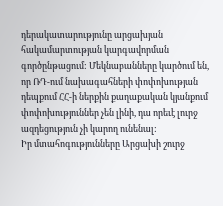դերակատարությունը արցախյան հակամարտության կարգավորման գործընթացում: Մեկնաբանները կարծում են, որ ՌԴ-ում նախագահների փոփոխության դեպքում ՀՀ-ի ներքին քաղաքական կյանքում փոփոխություններ չեն լինի, դա որեւէ լուրջ ազդեցություն չի կարող ունենալ:
Իր մտահոգությունները Արցախի շուրջ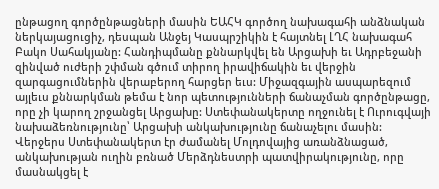ընթացող գործընթացների մասին ԵԱՀԿ գործող նախագահի անձնական ներկայացուցիչ, դեսպան Անջեյ Կասպրշիկին է հայտնել ԼՂՀ նախագահ Բակո Սահակյանը: Հանդիպմանը քննարկվել են Արցախի եւ Ադրբեջանի զինված ուժերի շփման գծում տիրող իրավիճակին եւ վերջին զարգացումներին վերաբերող հարցեր եւս: Միջազգային ասպարեզում այլեւս քննարկման թեմա է նոր պետությունների ճանաչման գործընթացը, որը չի կարող շրջանցել Արցախը: Ստեփանակերտը ողջունել է Ուրուգվայի նախաձեռնությունը՝ Արցախի անկախությունը ճանաչելու մասին: Վերջերս Ստեփանակերտ էր ժամանել Մոլդովայից առանձնացած, անկախության ուղին բռնած Մերձդնեստրի պատվիրակությունը, որը մասնակցել է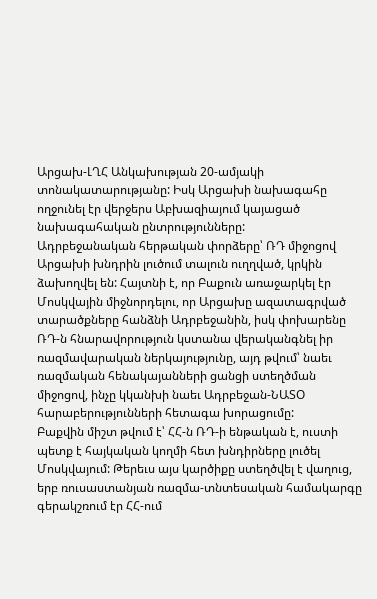Արցախ-ԼՂՀ Անկախության 20-ամյակի տոնակատարությանը: Իսկ Արցախի նախագահը ողջունել էր վերջերս Աբխազիայում կայացած նախագահական ընտրությունները:
Ադրբեջանական հերթական փորձերը՝ ՌԴ միջոցով Արցախի խնդրին լուծում տալուն ուղղված, կրկին ձախողվել են: Հայտնի է, որ Բաքուն առաջարկել էր Մոսկվային միջնորդելու, որ Արցախը ազատագրված տարածքները հանձնի Ադրբեջանին, իսկ փոխարենը ՌԴ-ն հնարավորություն կստանա վերականգնել իր ռազմավարական ներկայությունը, այդ թվում՝ նաեւ ռազմական հենակայանների ցանցի ստեղծման միջոցով, ինչը կկանխի նաեւ Ադրբեջան-ՆԱՏՕ հարաբերությունների հետագա խորացումը:
Բաքվին միշտ թվում է՝ ՀՀ-ն ՌԴ-ի ենթական է, ուստի պետք է հայկական կողմի հետ խնդիրները լուծել Մոսկվայում: Թերեւս այս կարծիքը ստեղծվել է վաղուց, երբ ռուսաստանյան ռազմա-տնտեսական համակարգը գերակշռում էր ՀՀ-ում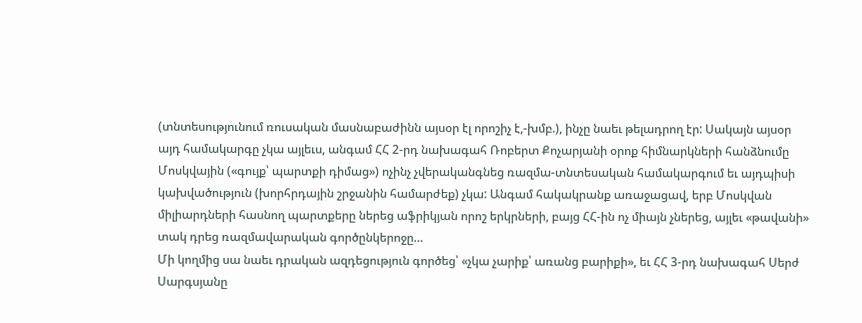(տնտեսությունում ռուսական մասնաբաժինն այսօր էլ որոշիչ է,-խմբ.), ինչը նաեւ թելադրող էր: Սակայն այսօր այդ համակարգը չկա այլեւս, անգամ ՀՀ 2-րդ նախագահ Ռոբերտ Քոչարյանի օրոք հիմնարկների հանձնումը Մոսկվային («գույք՝ պարտքի դիմաց») ոչինչ չվերականգնեց ռազմա-տնտեսական համակարգում եւ այդպիսի կախվածություն (խորհրդային շրջանին համարժեք) չկա: Անգամ հակակրանք առաջացավ, երբ Մոսկվան միլիարդների հասնող պարտքերը ներեց աֆրիկյան որոշ երկրների, բայց ՀՀ-ին ոչ միայն չներեց, այլեւ «թավանի» տակ դրեց ռազմավարական գործընկերոջը…
Մի կողմից սա նաեւ դրական ազդեցություն գործեց՝ «չկա չարիք՝ առանց բարիքի», եւ ՀՀ 3-րդ նախագահ Սերժ Սարգսյանը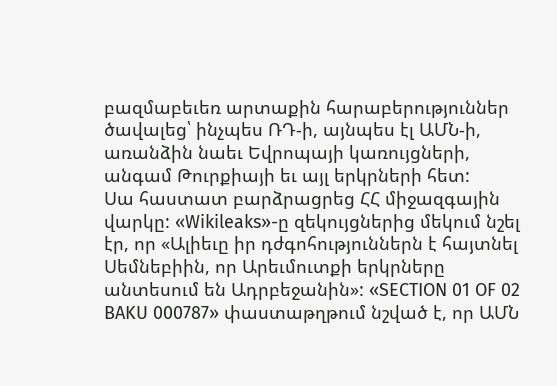բազմաբեւեռ արտաքին հարաբերություններ ծավալեց՝ ինչպես ՌԴ-ի, այնպես էլ ԱՄՆ-ի, առանձին նաեւ Եվրոպայի կառույցների, անգամ Թուրքիայի եւ այլ երկրների հետ:
Սա հաստատ բարձրացրեց ՀՀ միջազգային վարկը: «Wikileaks»-ը զեկույցներից մեկում նշել էր, որ «Ալիեւը իր դժգոհություններն է հայտնել Սեմնեբիին, որ Արեւմուտքի երկրները անտեսում են Ադրբեջանին»: «SECTION 01 OF 02 BAKU 000787» փաստաթղթում նշված է, որ ԱՄՆ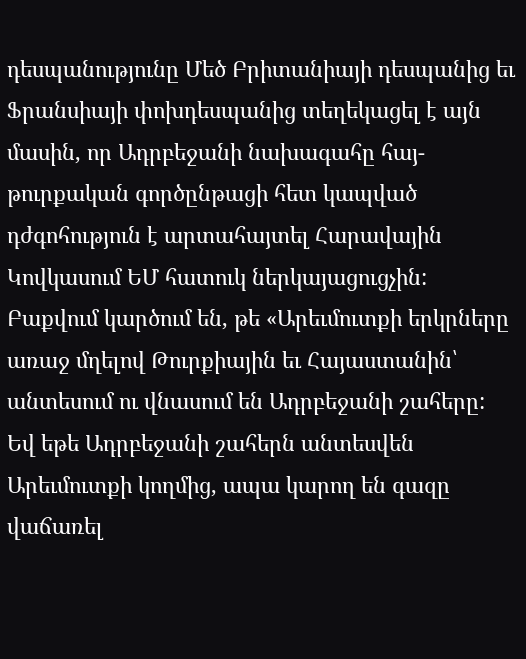դեսպանությունը Մեծ Բրիտանիայի դեսպանից եւ Ֆրանսիայի փոխդեսպանից տեղեկացել է այն մասին, որ Ադրբեջանի նախագահը հայ-թուրքական գործընթացի հետ կապված դժգոհություն է արտահայտել Հարավային Կովկասում ԵՄ հատուկ ներկայացուցչին: Բաքվում կարծում են, թե «Արեւմուտքի երկրները առաջ մղելով Թուրքիային եւ Հայաստանին՝ անտեսում ու վնասում են Ադրբեջանի շահերը: Եվ եթե Ադրբեջանի շահերն անտեսվեն Արեւմուտքի կողմից, ապա կարող են գազը վաճառել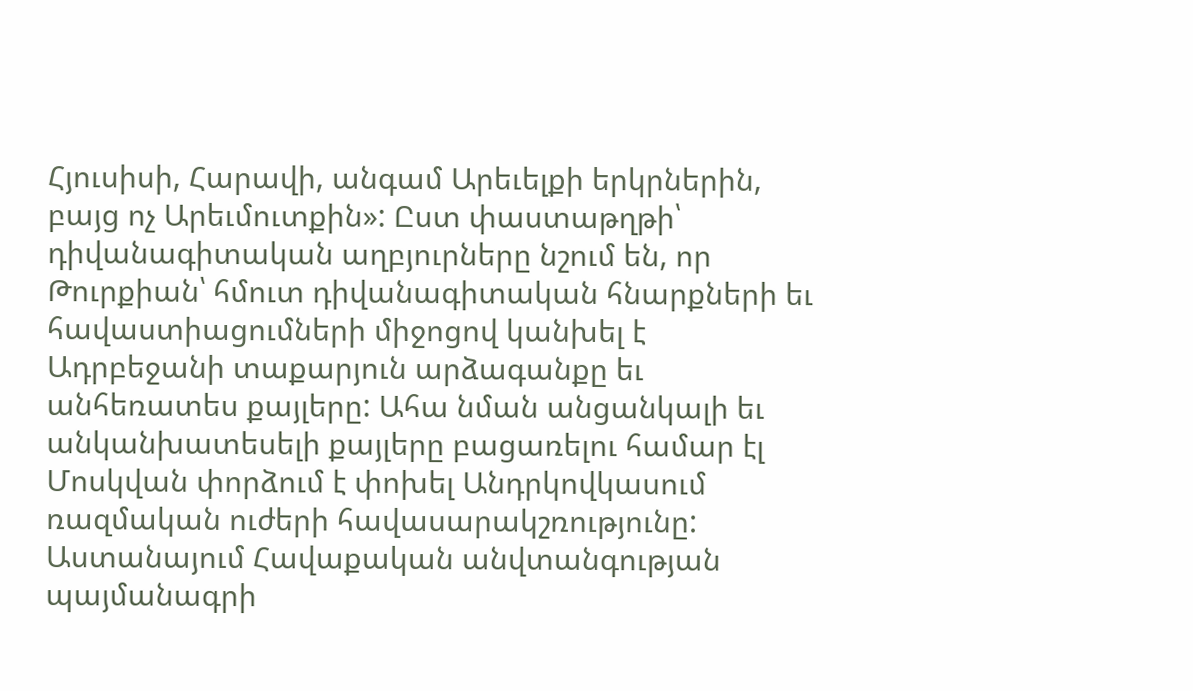Հյուսիսի, Հարավի, անգամ Արեւելքի երկրներին, բայց ոչ Արեւմուտքին»: Ըստ փաստաթղթի՝ դիվանագիտական աղբյուրները նշում են, որ Թուրքիան՝ հմուտ դիվանագիտական հնարքների եւ հավաստիացումների միջոցով կանխել է Ադրբեջանի տաքարյուն արձագանքը եւ անհեռատես քայլերը: Ահա նման անցանկալի եւ անկանխատեսելի քայլերը բացառելու համար էլ Մոսկվան փորձում է փոխել Անդրկովկասում ռազմական ուժերի հավասարակշռությունը: Աստանայում Հավաքական անվտանգության պայմանագրի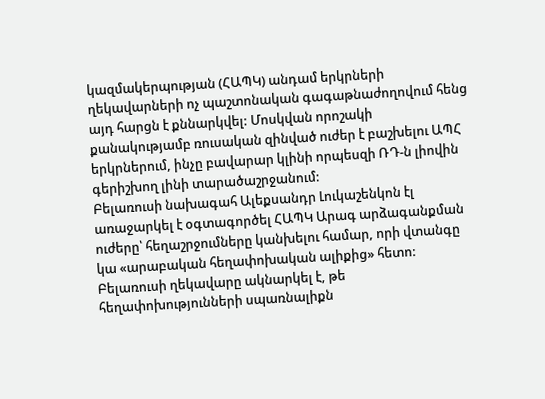կազմակերպության (ՀԱՊԿ) անդամ երկրների ղեկավարների ոչ պաշտոնական գագաթնաժողովում հենց այդ հարցն է քննարկվել: Մոսկվան որոշակի քանակությամբ ռուսական զինված ուժեր է բաշխելու ԱՊՀ երկրներում, ինչը բավարար կլինի որպեսզի ՌԴ-ն լիովին գերիշխող լինի տարածաշրջանում:
Բելառուսի նախագահ Ալեքսանդր Լուկաշենկոն էլ առաջարկել է օգտագործել ՀԱՊԿ Արագ արձագանքման ուժերը՝ հեղաշրջումները կանխելու համար, որի վտանգը կա «արաբական հեղափոխական ալիքից» հետո: Բելառուսի ղեկավարը ակնարկել է, թե հեղափոխությունների սպառնալիքն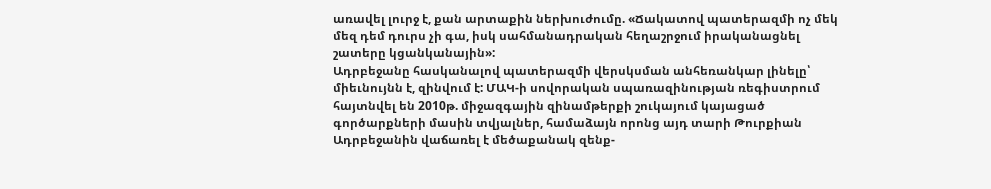առավել լուրջ է, քան արտաքին ներխուժումը. «Ճակատով պատերազմի ոչ մեկ մեզ դեմ դուրս չի գա, իսկ սահմանադրական հեղաշրջում իրականացնել շատերը կցանկանային»:
Ադրբեջանը հասկանալով պատերազմի վերսկսման անհեռանկար լինելը՝ միեւնույնն է, զինվում է: ՄԱԿ-ի սովորական սպառազինության ռեգիստրում հայտնվել են 2010թ. միջազգային զինամթերքի շուկայում կայացած գործարքների մասին տվյալներ, համաձայն որոնց այդ տարի Թուրքիան Ադրբեջանին վաճառել է մեծաքանակ զենք-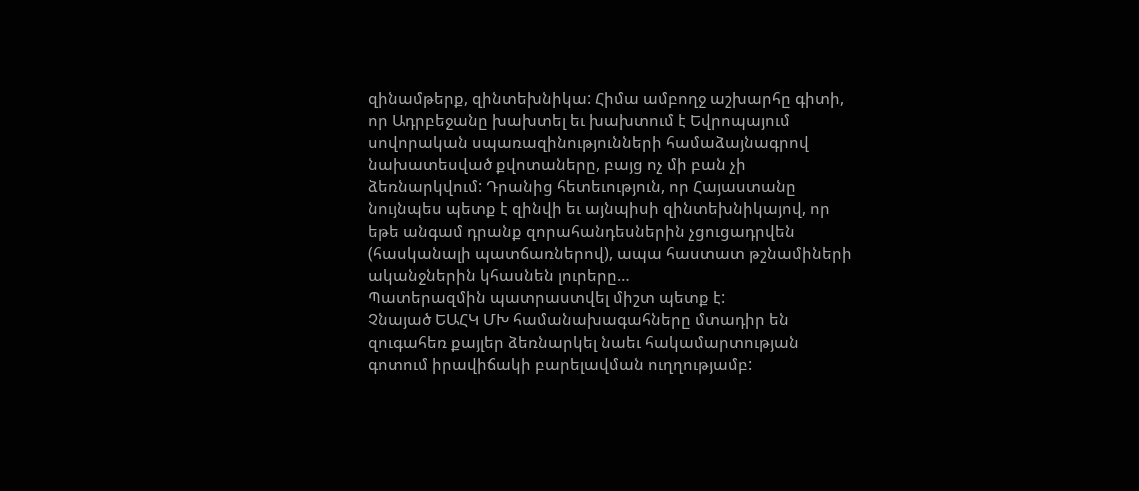զինամթերք, զինտեխնիկա: Հիմա ամբողջ աշխարհը գիտի, որ Ադրբեջանը խախտել եւ խախտում է Եվրոպայում սովորական սպառազինությունների համաձայնագրով նախատեսված քվոտաները, բայց ոչ մի բան չի ձեռնարկվում: Դրանից հետեւություն, որ Հայաստանը նույնպես պետք է զինվի եւ այնպիսի զինտեխնիկայով, որ եթե անգամ դրանք զորահանդեսներին չցուցադրվեն (հասկանալի պատճառներով), ապա հաստատ թշնամիների ականջներին կհասնեն լուրերը…
Պատերազմին պատրաստվել միշտ պետք է:
Չնայած ԵԱՀԿ ՄԽ համանախագահները մտադիր են զուգահեռ քայլեր ձեռնարկել նաեւ հակամարտության գոտում իրավիճակի բարելավման ուղղությամբ: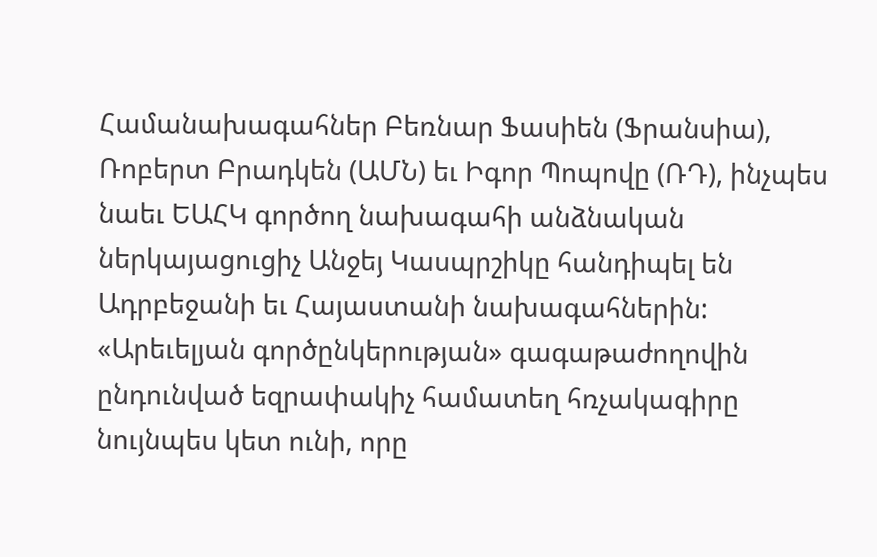Համանախագահներ Բեռնար Ֆասիեն (Ֆրանսիա), Ռոբերտ Բրադկեն (ԱՄՆ) եւ Իգոր Պոպովը (ՌԴ), ինչպես նաեւ ԵԱՀԿ գործող նախագահի անձնական ներկայացուցիչ Անջեյ Կասպրշիկը հանդիպել են Ադրբեջանի եւ Հայաստանի նախագահներին: «Արեւելյան գործընկերության» գագաթաժողովին ընդունված եզրափակիչ համատեղ հռչակագիրը նույնպես կետ ունի, որը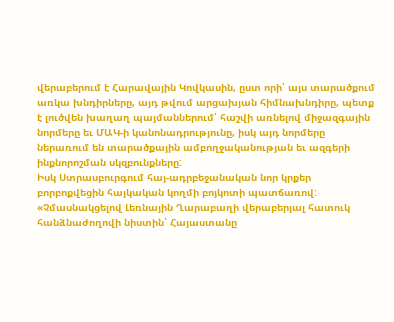վերաբերում է Հարավային Կովկասին, ըստ որի՝ այս տարածքում առկա խնդիրները, այդ թվում արցախյան հիմնախնդիրը, պետք է լուծվեն խաղաղ պայմաններում՝ հաշվի առնելով միջազգային նորմերը եւ ՄԱԿ-ի կանոնադրությունը, իսկ այդ նորմերը ներառում են տարածքային ամբողջականության եւ ազգերի ինքնորոշման սկզբունքները:
Իսկ Ստրասբուրգում հայ-ադրբեջանական նոր կրքեր բորբոքվեցին հայկական կողմի բոյկոտի պատճառով: «Չմասնակցելով Լեռնային Ղարաբաղի վերաբերյալ հատուկ հանձնաժողովի նիստին՝ Հայաստանը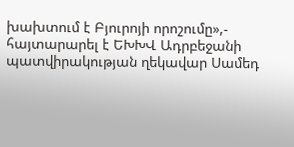խախտում է Բյուրոյի որոշումը»,- հայտարարել է ԵԽԽՎ Ադրբեջանի պատվիրակության ղեկավար Սամեդ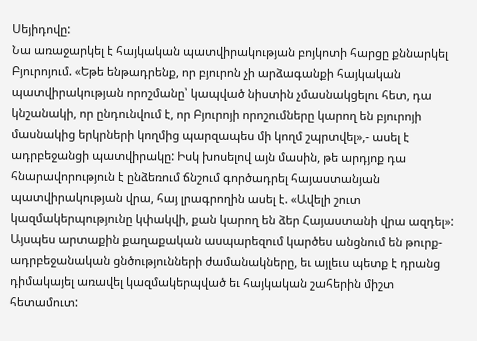Սեյիդովը:
Նա առաջարկել է հայկական պատվիրակության բոյկոտի հարցը քննարկել Բյուրոյում. «Եթե ենթադրենք, որ բյուրոն չի արձագանքի հայկական պատվիրակության որոշմանը՝ կապված նիստին չմասնակցելու հետ, դա կնշանակի, որ ընդունվում է, որ Բյուրոյի որոշումները կարող են բյուրոյի մասնակից երկրների կողմից պարզապես մի կողմ շպրտվել»,- ասել է ադրբեջանցի պատվիրակը: Իսկ խոսելով այն մասին, թե արդյոք դա հնարավորություն է ընձեռում ճնշում գործադրել հայաստանյան պատվիրակության վրա, հայ լրագրողին ասել է. «Ավելի շուտ կազմակերպությունը կփակվի, քան կարող են ձեր Հայաստանի վրա ազդել»:
Այսպես արտաքին քաղաքական ասպարեզում կարծես անցնում են թուրք-ադրբեջանական ցնծությունների ժամանակները, եւ այլեւս պետք է դրանց դիմակայել առավել կազմակերպված եւ հայկական շահերին միշտ հետամուտ: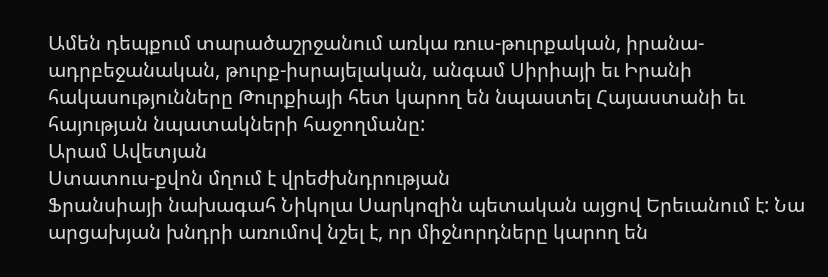Ամեն դեպքում տարածաշրջանում առկա ռուս-թուրքական, իրանա-ադրբեջանական, թուրք-իսրայելական, անգամ Սիրիայի եւ Իրանի հակասությունները Թուրքիայի հետ կարող են նպաստել Հայաստանի եւ հայության նպատակների հաջողմանը:
Արամ Ավետյան
Ստատուս-քվոն մղում է վրեժխնդրության
Ֆրանսիայի նախագահ Նիկոլա Սարկոզին պետական այցով Երեւանում է: Նա արցախյան խնդրի առումով նշել է, որ միջնորդները կարող են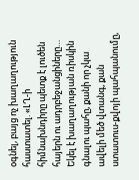օգնել, բայց ոչ խաղաղություն հաստատել. «ԼՂ-ի հիմնախնդիրը պետք է լուծեն հայերն ու ադրբեջանցիները… Եկել է խաղաղության ռիսկին գնալու պահը, քանի որ չկա ավելի մեծ վտանգ, քան ստատուս-քվոյի պահպանումը,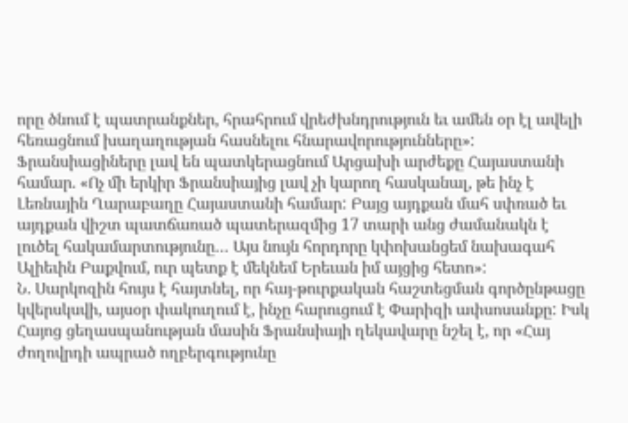որը ծնում է պատրանքներ, հրահրում վրեժխնդրություն եւ ամեն օր էլ ավելի հեռացնում խաղաղության հասնելու հնարավորությունները»: Ֆրանսիացիները լավ են պատկերացնում Արցախի արժեքը Հայաստանի համար. «Ոչ մի երկիր Ֆրանսիայից լավ չի կարող հասկանալ, թե ինչ է Լեռնային Ղարաբաղը Հայաստանի համար: Բայց այդքան մահ սփռած եւ այդքան վիշտ պատճառած պատերազմից 17 տարի անց ժամանակն է լուծել հակամարտությունը… Այս նույն հորդորը կփոխանցեմ նախագահ Ալիեւին Բաքվում, ուր պետք է մեկնեմ Երեւան իմ այցից հետո»:
Ն. Սարկոզին հույս է հայտնել, որ հայ-թուրքական հաշտեցման գործընթացը կվերսկսվի, այսօր փակուղում է, ինչը հարուցում է Փարիզի ափսոսանքը: Իսկ Հայոց ցեղասպանության մասին Ֆրանսիայի ղեկավարը նշել է, որ «Հայ ժողովրդի ապրած ողբերգությունը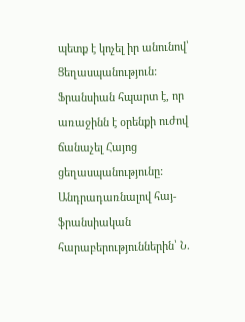պետք է կոչել իր անունով՝ Ցեղասպանություն: Ֆրանսիան հպարտ է, որ առաջինն է օրենքի ուժով ճանաչել Հայոց ցեղասպանությունը:
Անդրադառնալով հայ-ֆրանսիական հարաբերություններին՝ Ն.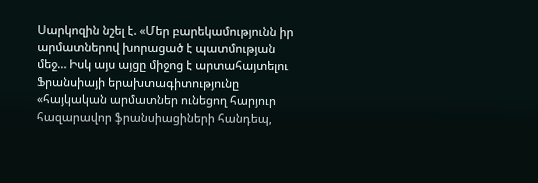Սարկոզին նշել է. «Մեր բարեկամությունն իր արմատներով խորացած է պատմության մեջ… Իսկ այս այցը միջոց է արտահայտելու Ֆրանսիայի երախտագիտությունը «հայկական արմատներ ունեցող հարյուր հազարավոր ֆրանսիացիների հանդեպ,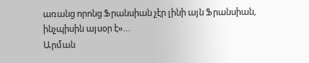առանց որոնց Ֆրանսիան չէր լինի այն Ֆրանսիան, ինչպիսին այսօր է»…
Արման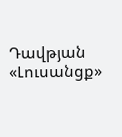Դավթյան
«Լուսանցք»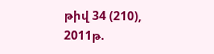թիվ 34 (210), 2011թ.